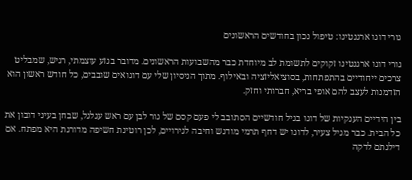גורי דוגו ארגנטינו: טיפול נכון בחודשים הראשונים

גורי דוגו ארגנטינו זקוקים לתשומת לב מיוחדת כבר מהשבועות הראשונים. מדובר בגזע עוצמתי, רגיש, שמבליט צרכים ייחודיים בהתפתחות, בסוציאליזציה ובאילוף. מתוך הניסיון שלי עם דוגואים שובבים, כל חודש ראשון הוא הזדמנות לעצב להם אופי בריא, חברותי וחזק.

בין הידיים הענקיות של דוגו בגיל חודשיים הסתובב לי פעם קסם של גור לבן עם ראש עגלגל, שבחן בעיני דובון את כל הבית. כבר מגיל צעיר, לדוגו יש דחף תרמי מודגש וחיבה לגירויים, לכן רוטינת חשיפה מדורגת היא מפתח. אם דילגתם לדקה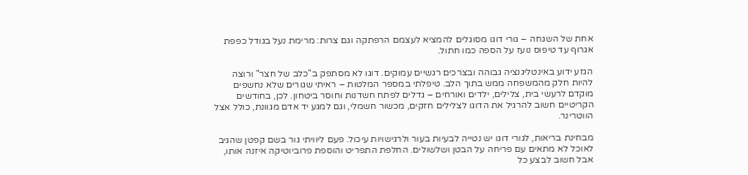אחת של השגחה – גורי דוגו מסוגלים להמציא לעצמם הרפתקה וגם צרות: מרימת נעל בגודל כפפת אגרוף עד טיפוס נועז על הספה כמו חתול.

הגזע ידוע באינטליגנציה גבוהה ובצרכים רגשיים עמוקים. דוגו לא מסתפק ב"כלב של חצר" ורוצה להיות חלק מהמשפחה ממש בתוך הלב. טיפלתי במספר המלטות – ראיתי שגורים שלא נחשפים מוקדם לרעשי בית, צלילים, ילדים ואורחים – גדלים לפתח חשדנות וחוסר ביטחון. לכן, בחודשים הקריטיים חשוב להרגיל את הדוגו לצלילים חזקים, מכשור חשמלי, וגם למגע יד אדם מגוונת, כולל אצל הווטרינר.

מבחינת בריאות, לגורי דוגו יש נטייה לבעיות בעור ולרגישויות עיכול. פעם ליוויתי גור בשם קפטן שהגיב לאוכל לא מתאים עם פריחה על הבטן ושלשולים. החלפת התפריט והוספת פרוביוטיקה איזנה אותו, אבל חשוב לבצע כל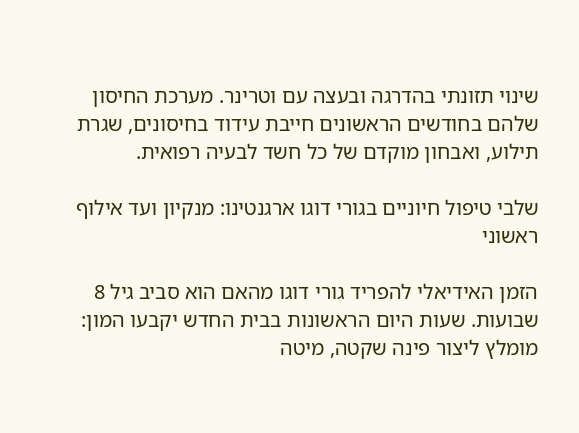שינוי תזונתי בהדרגה ובעצה עם וטרינר. מערכת החיסון שלהם בחודשים הראשונים חייבת עידוד בחיסונים, שגרת תילוע, ואבחון מוקדם של כל חשד לבעיה רפואית.

שלבי טיפול חיוניים בגורי דוגו ארגנטינו: מנקיון ועד אילוף ראשוני

הזמן האידיאלי להפריד גורי דוגו מהאם הוא סביב גיל 8 שבועות. שעות היום הראשונות בבית החדש יקבעו המון: מומלץ ליצור פינה שקטה, מיטה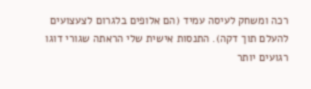רכה ומשחק לעיסה עמיד (הם אלופים בלגרום לצעצועים להעלם תוך דקה). התנסות אישית שלי הראתה שגורי דוגו רגועים יותר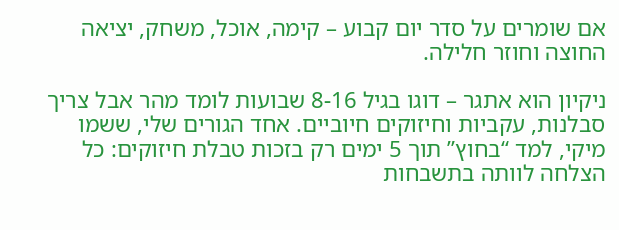אם שומרים על סדר יום קבוע – קימה, אוכל, משחק, יציאה החוצה וחוזר חלילה.

ניקיון הוא אתגר – דוגו בגיל 8-16 שבועות לומד מהר אבל צריך סבלנות, עקביות וחיזוקים חיוביים. אחד הגורים שלי, ששמו מיקי, למד “בחוץ” תוך 5 ימים רק בזכות טבלת חיזוקים: כל הצלחה לוותה בתשבחות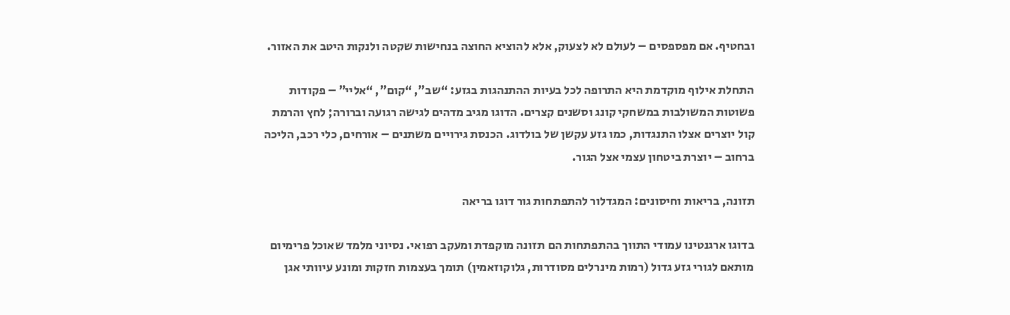ובחטיף. אם מפספסים – לעולם לא לצעוק, אלא להוציא החוצה בנחישות שקטה ולנקות היטב את האזור.

התחלת אילוף מוקדמת היא התרופה לכל בעיות ההתנהגות בגזע: “שב”, “קום”, “אליי” – פקודות פשוטות המשולבות במשחקי קונג וסשנים קצרים. הדוגו מגיב מדהים לגישה רגועה וברורה; לחץ והרמת קול יוצרים אצלו התנגדות, כמו גזע עקשן של בולדוג. הכנסת גירויים משתנים – אורחים, כלי רכב, הליכה ברחוב – יוצרת ביטחון עצמי אצל הגור.

תזונה, בריאות וחיסונים: המגדלור להתפתחות גור דוגו בריאה

בדוגו ארגנטינו עמודי התווך בהתפתחות הם תזונה מוקפדת ומעקב רפואי. נסיוני מלמד שאוכל פרימיום מותאם לגורי גזע גדול (רמות מינרלים מסודרות, גלוקוזאמין) תומך בעצמות חזקות ומונע עיוותי אגן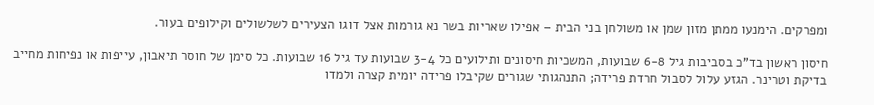ומפרקים. הימנעו ממתן מזון שמן או משולחן בני הבית – אפילו שאריות בשר נא גורמות אצל דוגו הצעירים לשלשולים וקילופים בעור.

חיסון ראשון בד"כ בסביבות גיל 6-8 שבועות, המשכיות חיסונים ותילועים כל 3-4 שבועות עד גיל 16 שבועות. כל סימן של חוסר תיאבון, עייפות או נפיחות מחייב בדיקת וטרינר. הגזע עלול לסבול חרדת פרידה; התנהגותי שגורים שקיבלו פרידה יומית קצרה ולמדו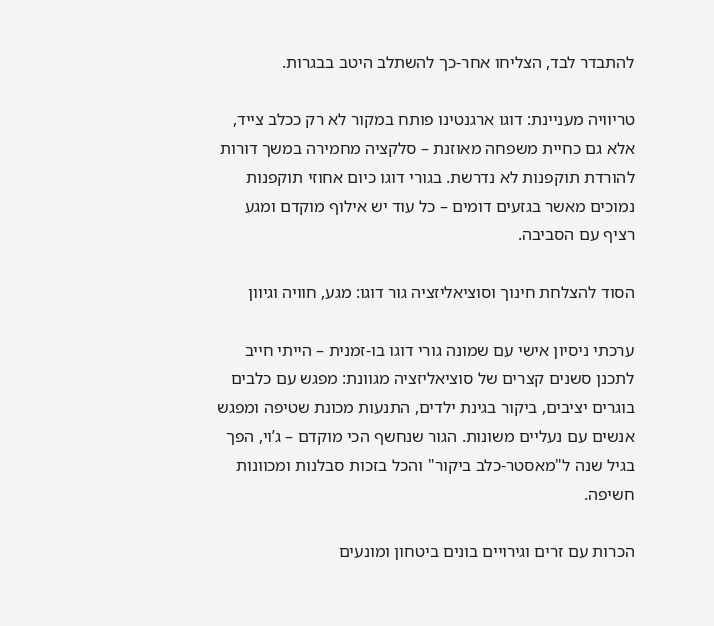להתבדר לבד, הצליחו אחר-כך להשתלב היטב בבגרות.

טריוויה מעניינת: דוגו ארגנטינו פותח במקור לא רק ככלב צייד, אלא גם כחיית משפחה מאוזנת – סלקציה מחמירה במשך דורות להורדת תוקפנות לא נדרשת. בגורי דוגו כיום אחוזי תוקפנות נמוכים מאשר בגזעים דומים – כל עוד יש אילוף מוקדם ומגע רציף עם הסביבה.

הסוד להצלחת חינוך וסוציאליזציה גור דוגו: מגע, חוויה וגיוון

ערכתי ניסיון אישי עם שמונה גורי דוגו בו-זמנית – הייתי חייב לתכנן סשנים קצרים של סוציאליזציה מגוונת: מפגש עם כלבים בוגרים יציבים, ביקור בגינת ילדים, התנעות מכונת שטיפה ומפגש אנשים עם נעליים משונות. הגור שנחשף הכי מוקדם – ג’וי, הפך בגיל שנה ל"מאסטר-כלב ביקור" והכל בזכות סבלנות ומכוונות חשיפה.

הכרות עם זרים וגירויים בונים ביטחון ומונעים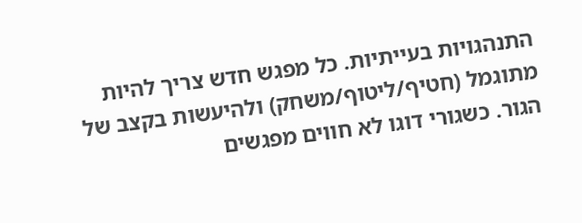התנהגויות בעייתיות. כל מפגש חדש צריך להיות מתוגמל (חטיף/ליטוף/משחק) ולהיעשות בקצב של הגור. כשגורי דוגו לא חווים מפגשים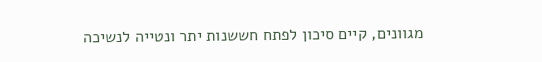מגוונים, קיים סיכון לפתח חששנות יתר ונטייה לנשיכה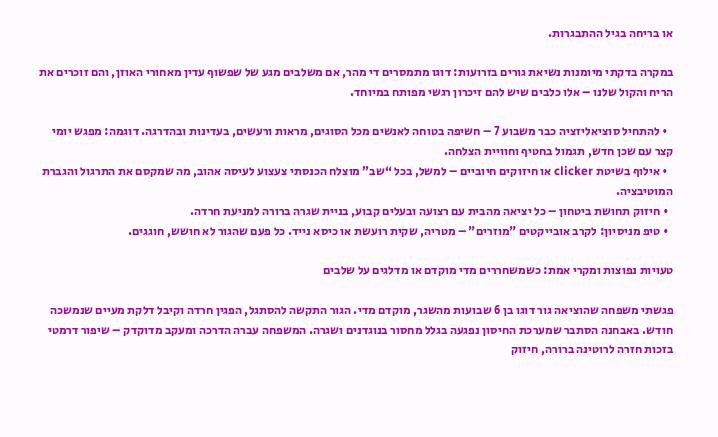או בריחה בגיל ההתבגרות.

במקרה בדקתי מיומנות נשיאת גורים בזרועות: דוגו מתמסרים די מהר, אם משלבים מגע של שפשוף עדין מאחורי האוזן, והם זוכרים את הריח והקול שלנו – אלו כלבים שיש להם זיכרון רגשי מפותח במיוחד.

  • להתחיל סוציאליזציה כבר משבוע 7 – חשיפה בטוחה לאנשים מכל הסוגים, מראות ורעשים, בעדינות ובהדרגה. דוגמה: מפגש יומי קצר עם שכן חדש, תגמול בחטיף וחוויית הצלחה.
  • אילוף בשיטת clicker או חיזוקים חיוביים – למשל, בכל “שב” מוצלח הכנסתי צעצוע לעיסה אהוב, מה שמקסם את התרגול והגברת המוטיבציה.
  • חיזוק תחושת ביטחון – כל יציאה מהבית עם רצועה ובעלים קבוע, בניית שגרה ברורה למניעת חרדה.
  • טיפ מניסיון: לקרב אובייקטים "מוזרים" – מטריה, שקית רועשת או כיסא נייד. כל פעם שהגור לא חושש, חוגגים.

טעויות נפוצות ומקרי אמת: כשמשחררים מדי מוקדם או מדלגים על שלבים

פגשתי משפחה שהוציאה גור דוגו בן 6 שבועות מהשגר, מוקדם מדי. הגור התקשה להסתגל, הפגין חרדה וקיבל דלקת מעיים שנמשכה חודש. באבחנה הסתבר שמערכת החיסון נפגעה בגלל מחסור בנוגדנים ושגרה. המשפחה עברה הדרכה ומעקב מדוקדק – שיפור דרמטי בזכות חזרה לרוטינה ברורה, חיזוק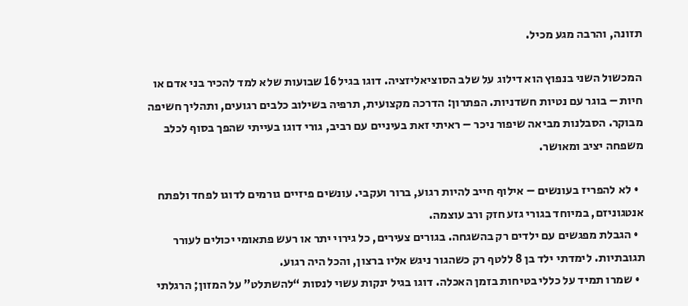תזונה, והרבה מגע מכיל.

המכשול השני בנפוץ הוא דילוג על שלב הסוציאליזציה. דוגו בגיל 16 שבועות שלא למד להכיר בני אדם או חיות – בוגר עם נטיות חשדניות. הפתרון: הדרכה מקצועית, תרפיה בשילוב כלבים רגועים, ותהליך חשיפה מבוקר. הסבלנות מביאה שיפור ניכר – ראיתי זאת בעיניים עם רביב, גורי דוגו בעייתי שהפך בסוף לכלב משפחה יציב ומאושר.

  • לא להפריז בעונשים – אילוף חייב להיות רגוע, ברור ועקבי. עונשים פיזיים גורמים לדוגו לפחד ולפתח אנטגוניזם, במיוחד בגורי גזע חזק ורב עוצמה.
  • הגבלת מפגשים עם ילדים רק בהשגחה. בגורים צעירים, כל גירוי יתר או רעש פתאומי יכולים לעורר תגובתיות. לימדתי ילד בן 8 ללטף רק כשהגור ניגש אליו ברצון, והכל היה רגוע.
  • שמרו תמיד על כללי בטיחות בזמן האכלה. דוגו בגיל ינקות עשוי לנסות “להשתלט” על המזון; הרגלתי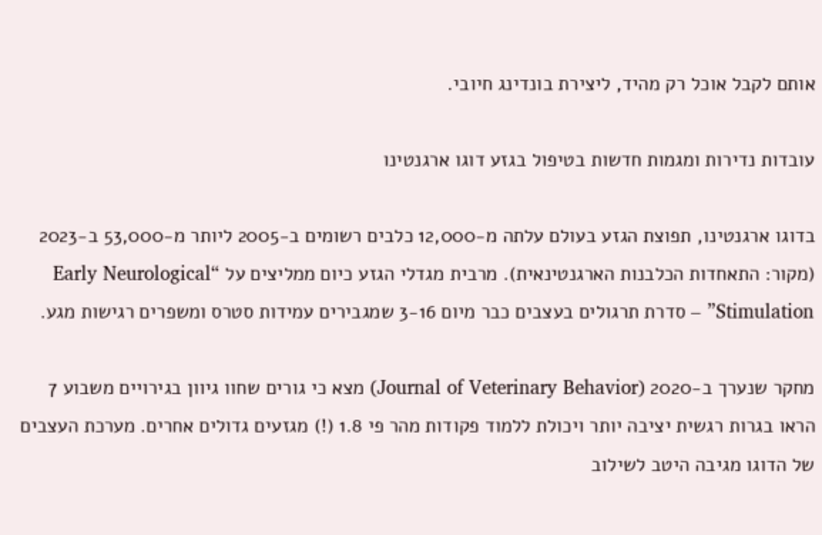אותם לקבל אוכל רק מהיד, ליצירת בונדינג חיובי.

עובדות נדירות ומגמות חדשות בטיפול בגזע דוגו ארגנטינו

בדוגו ארגנטינו, תפוצת הגזע בעולם עלתה מ-12,000 כלבים רשומים ב-2005 ליותר מ-53,000 ב-2023 (מקור: התאחדות הכלבנות הארגנטינאית). מרבית מגדלי הגזע כיום ממליצים על “Early Neurological Stimulation” – סדרת תרגולים בעצבים כבר מיום 3-16 שמגבירים עמידות סטרס ומשפרים רגישות מגע.

מחקר שנערך ב-2020 (Journal of Veterinary Behavior) מצא כי גורים שחוו גיוון בגירויים משבוע 7 הראו בגרות רגשית יציבה יותר ויכולת ללמוד פקודות מהר פי 1.8 (!) מגזעים גדולים אחרים. מערכת העצבים של הדוגו מגיבה היטב לשילוב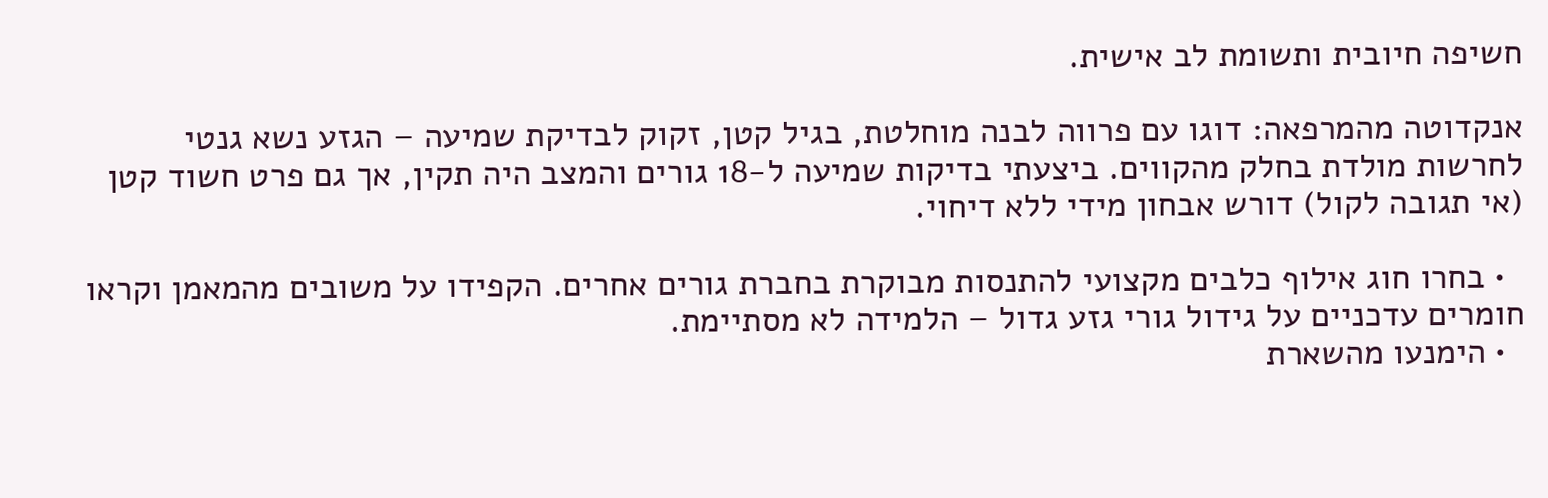חשיפה חיובית ותשומת לב אישית.

אנקדוטה מהמרפאה: דוגו עם פרווה לבנה מוחלטת, בגיל קטן, זקוק לבדיקת שמיעה – הגזע נשא גנטי לחרשות מולדת בחלק מהקווים. ביצעתי בדיקות שמיעה ל-18 גורים והמצב היה תקין, אך גם פרט חשוד קטן (אי תגובה לקול) דורש אבחון מידי ללא דיחוי.

  • בחרו חוג אילוף כלבים מקצועי להתנסות מבוקרת בחברת גורים אחרים. הקפידו על משובים מהמאמן וקראו חומרים עדכניים על גידול גורי גזע גדול – הלמידה לא מסתיימת.
  • הימנעו מהשארת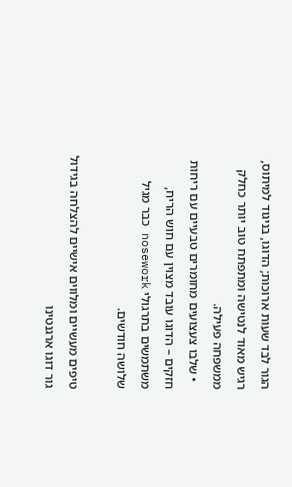הגור לבד שעות ארוכות; הדוגו, בניגוד למיתוס, רגיש מאוד לנטישה ומתפתח טוב יותר כחלק ממשפחה פעילה.
  • שלבו צעצועים מחומרים טבעיים עם ריחות חזקים – הדוגו עובד מצוין עם חוש הריח, משתמשים בתרגולי nosework כבר מגיל שלושה חודשים.

טיפים מעשיים ומלווים אישיים להצלחה בגידול גור דוגו ארגנטינו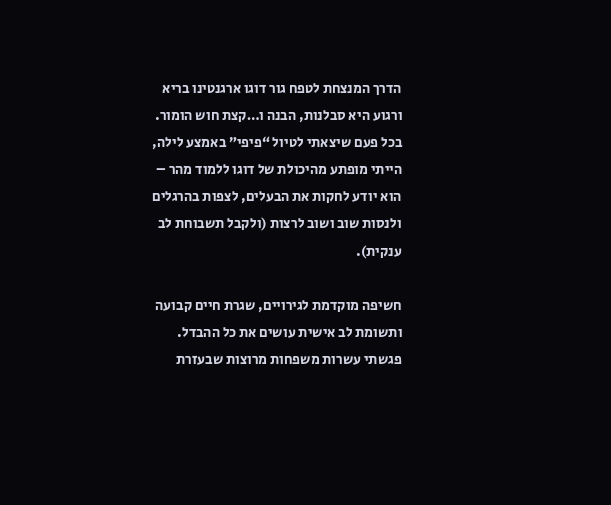הדרך המנצחת לטפח גור דוגו ארגנטינו בריא ורגוע היא סבלנות, הבנה ו…קצת חוש הומור. בכל פעם שיצאתי לטיול “פיפי” באמצע לילה, הייתי מופתע מהיכולת של דוגו ללמוד מהר – הוא יודע לחקות את הבעלים, לצפות בהרגלים ולנסות שוב ושוב לרצות (ולקבל תשבוחת לב ענקית).

חשיפה מוקדמת לגירויים, שגרת חיים קבועה ותשומת לב אישית עושים את כל ההבדל. פגשתי עשרות משפחות מרוצות שבעזרת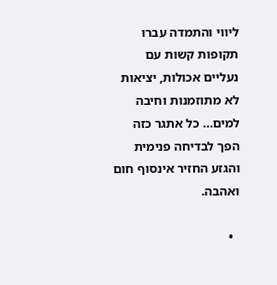ליווי והתמדה עברו תקופות קשות עם נעליים אכולות, יציאות לא מתוזמנות וחיבה למים… כל אתגר כזה הפך לבדיחה פנימית והגזע החזיר אינסוף חום ואהבה.

  •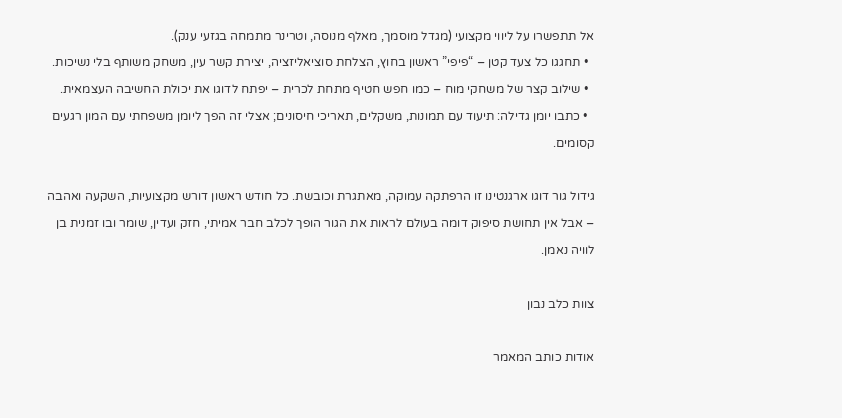אל תתפשרו על ליווי מקצועי (מגדל מוסמך, מאלף מנוסה, וטרינר מתמחה בגזעי ענק).
  • תחגגו כל צעד קטן – “פיפי” ראשון בחוץ, הצלחת סוציאליזציה, יצירת קשר עין, משחק משותף בלי נשיכות.
  • שילוב קצר של משחקי מוח – כמו חפש חטיף מתחת לכרית – יפתח לדוגו את יכולת החשיבה העצמאית.
  • כתבו יומן גדילה: תיעוד עם תמונות, משקלים, תאריכי חיסונים; אצלי זה הפך ליומן משפחתי עם המון רגעים קסומים.

גידול גור דוגו ארגנטינו זו הרפתקה עמוקה, מאתגרת וכובשת. כל חודש ראשון דורש מקצועיות, השקעה ואהבה – אבל אין תחושת סיפוק דומה בעולם לראות את הגור הופך לכלב חבר אמיתי, חזק ועדין, שומר ובו זמנית בן לוויה נאמן.

צוות כלב נבון

אודות כותב המאמר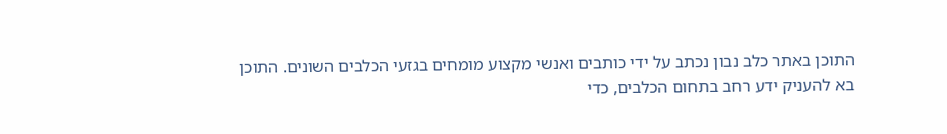התוכן באתר כלב נבון נכתב על ידי כותבים ואנשי מקצוע מומחים בגזעי הכלבים השונים. התוכן בא להעניק ידע רחב בתחום הכלבים, כדי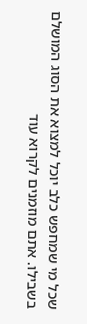שכל מי שמחפש כלב יוכל למצוא את הסוג המושלם בשבילו. אתם מוזמנים לקרוא עוד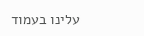עלינו בעמוד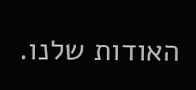האודות שלנו.